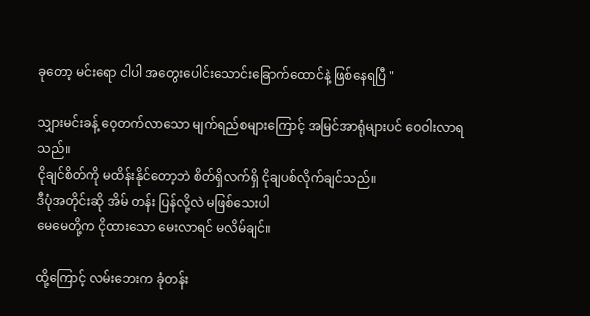ခုတော့ မင်းရော ငါပါ ‌အတွေးပေါင်းသောင်းခြောက်ထောင်နဲ့ ‌ဖြစ်နေရပြီ "

သျှားမင်းခန့် ဝေ့တက်လာသော မျက်ရည်စများကြောင့် အမြင်အာရုံများပင် ဝေဝါးလာရသည်။
ငိုချင်စိတ်ကို မထိန်းနိုင်တော့ဘဲ စိတ်ရှိလက်ရှိ ငိုချပစ်လိုက်ချင်သည်။
ဒီပုံအတိုင်းဆို အိမ် တန်း ပြန်လို့လဲ မဖြစ်သေးပါ
မေမေတို့က ငိုထားသော မေးလာရင် မလိမ်ချင်။

ထို့ကြောင့် လမ်းဘေးက ခုံတန်း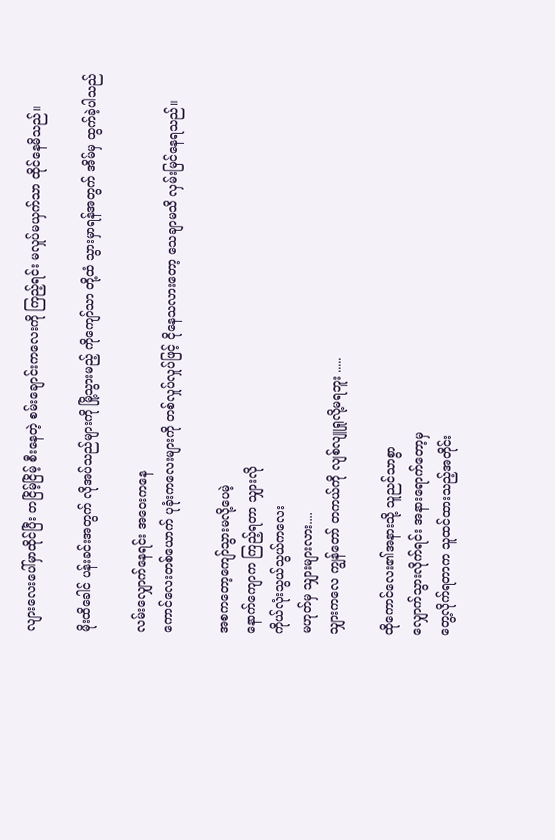လျားလေးပေါ်မှာထိုင်ပြီး တငြိမ့်ငြိမ့် စီးနေတဲ့ စမ်းချောင်းကလေးကို ကြည့်ရင်း မလှုပ်မယှက်သာ ထိုင်နေမိသည်။

မိုးထိခေါင် ပန်းခင်းအတွက် လိုအပ်သည်များကို မြို့သွားမည့် ကိုကျော်သာ တို့ထံ သွားမှာရန်အတွက် အိမ်မှ ထွက်ခဲ့ပါသည်

လမ်းလျှောက်နေရင်း အဝေးကနေ
ကောင်လေးတစ်ယောက် ပုခုံးကလေးများကို တစ်လှုပ်လှုပ်ဖြင့် ငိုနေသလားတော့ သေချာမသိ လှမ်းမြင်နေရသည်။

အစကတော့ကျော်သွားမလို့ပေမဲ့
နောက်ကျောက ကြည့်ရတာ သျှားလို
ကိုယ်လုံးသွယ်သွယ်ကလေး
မဟုတ်မှ သျှားများလား....
သျှားကလေ ကျွန်တော် တကယ်ကို လျစ်လျူရှုလို့မရဘူး .....

ထိုကောင်လေး၏အနားသို့ သူညင်သာစွာ
လျှောက်သွားလိုက်ရင်း အနားရောက်တော့မှ
တွေ့လိုက်ရတာက သူထင်ထားသည့်အတိုင်း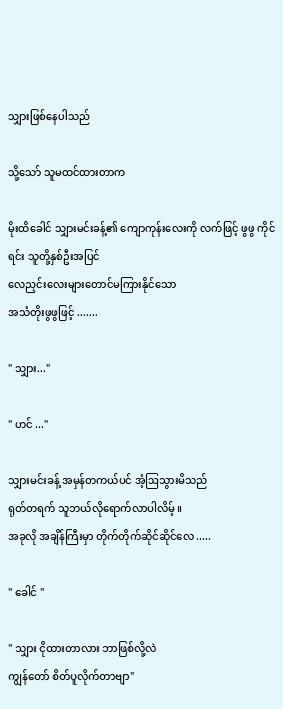သျှားဖြစ်နေပါသည်

သို့သော် သူမထင်ထားတာက

မိုးထိခေါင် သျှားမင်းခန့်၏ ကျောကုန်းလေးကို လက်ဖြင့် ဖွဖွ ကိုင်ရင်း သူတို့နှစ်ဦးအပြင်
လေညှင်းလေးများတောင်မကြားနိုင်သော
အသံတိုးဖွဖွဖြင့် .......

" သျှား..."

" ဟင် ..."

သျှားမင်းခန့် အမှန်တကယ်ပင် အံ့ဩသွားမိသည်
ရုတ်တရက် သူဘယ်လိုရောက်လာပါလိမ့် ။
အခုလို အချိန်ကြီးမှာ တိုက်တိုက်ဆိုင်ဆိုင်လေ .....

" ခေါင် "

" သျှား ငိုထားတာလား ဘာဖြစ်လို့လဲ
ကျွန်တော် စိတ်ပူလိုက်တာဗျာ"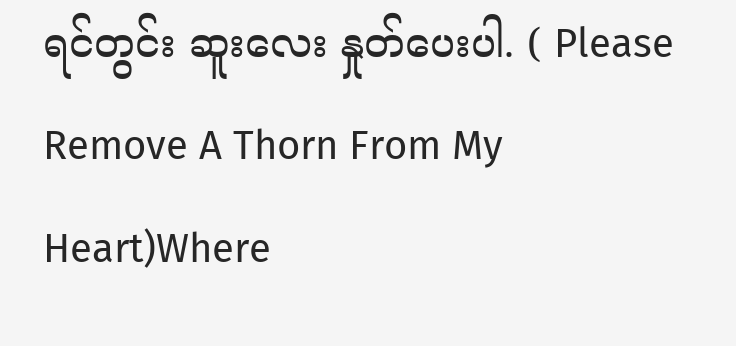ရင်တွင်း ဆူးလေး နှုတ်ပေးပါ. ( Please Remove A Thorn From My Heart)Where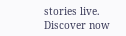stories live. Discover now